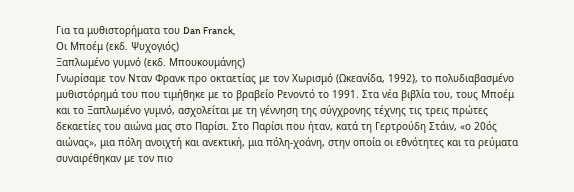Για τα μυθιστορήματα του Dan Franck,
Οι Μποέμ (εκδ. Ψυχογιός)
Ξαπλωμένο γυμνό (εκδ. Μπουκουμάνης)
Γνωρίσαμε τον Νταν Φρανκ προ οκταετίας με τον Χωρισμό (Ωκεανίδα, 1992), το πολυδιαβασμένο μυθιστόρημά του που τιμήθηκε με το βραβείο Ρενοντό το 1991. Στα νέα βιβλία του, τους Μποέμ και το Ξαπλωμένο γυμνό, ασχολείται με τη γέννηση της σύγχρονης τέχνης τις τρεις πρώτες δεκαετίες του αιώνα μας στο Παρίσι. Στο Παρίσι που ήταν, κατά τη Γερτρούδη Στάιν, «ο 20ός αιώνας», μια πόλη ανοιχτή και ανεκτική, μια πόλη-χοάνη, στην οποία οι εθνότητες και τα ρεύματα συναιρέθηκαν με τον πιο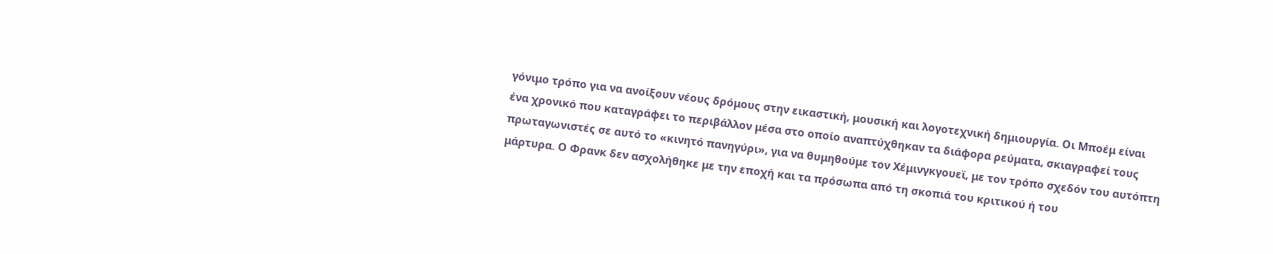γόνιμο τρόπο για να ανοίξουν νέους δρόμους στην εικαστική, μουσική και λογοτεχνική δημιουργία. Οι Μποέμ είναι ένα χρονικό που καταγράφει το περιβάλλον μέσα στο οποίο αναπτύχθηκαν τα διάφορα ρεύματα, σκιαγραφεί τους πρωταγωνιστές σε αυτό το «κινητό πανηγύρι», για να θυμηθούμε τον Χέμινγκγουεϊ, με τον τρόπο σχεδόν του αυτόπτη μάρτυρα. Ο Φρανκ δεν ασχολήθηκε με την εποχή και τα πρόσωπα από τη σκοπιά του κριτικού ή του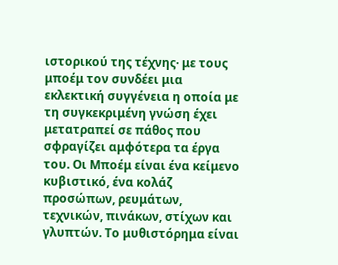ιστορικού της τέχνης· με τους μποέμ τον συνδέει μια εκλεκτική συγγένεια η οποία με τη συγκεκριμένη γνώση έχει μετατραπεί σε πάθος που σφραγίζει αμφότερα τα έργα του. Οι Μποέμ είναι ένα κείμενο κυβιστικό, ένα κολάζ προσώπων, ρευμάτων, τεχνικών, πινάκων, στίχων και γλυπτών. Το μυθιστόρημα είναι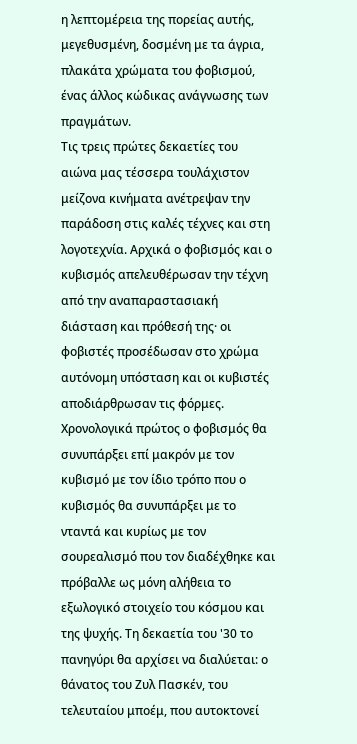η λεπτομέρεια της πορείας αυτής, μεγεθυσμένη, δοσμένη με τα άγρια, πλακάτα χρώματα του φοβισμού, ένας άλλος κώδικας ανάγνωσης των πραγμάτων.
Τις τρεις πρώτες δεκαετίες του αιώνα μας τέσσερα τουλάχιστον μείζονα κινήματα ανέτρεψαν την παράδοση στις καλές τέχνες και στη λογοτεχνία. Αρχικά ο φοβισμός και ο κυβισμός απελευθέρωσαν την τέχνη από την αναπαραστασιακή διάσταση και πρόθεσή της· οι φοβιστές προσέδωσαν στο χρώμα αυτόνομη υπόσταση και οι κυβιστές αποδιάρθρωσαν τις φόρμες. Χρονολογικά πρώτος ο φοβισμός θα συνυπάρξει επί μακρόν με τον κυβισμό με τον ίδιο τρόπο που ο κυβισμός θα συνυπάρξει με το νταντά και κυρίως με τον σουρεαλισμό που τον διαδέχθηκε και πρόβαλλε ως μόνη αλήθεια το εξωλογικό στοιχείο του κόσμου και της ψυχής. Τη δεκαετία του '30 το πανηγύρι θα αρχίσει να διαλύεται: ο θάνατος του Ζυλ Πασκέν, του τελευταίου μποέμ, που αυτοκτονεί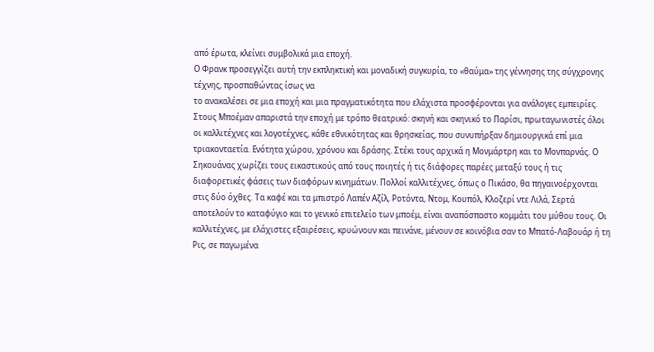από έρωτα, κλείνει συμβολικά μια εποχή.
Ο Φρανκ προσεγγίζει αυτή την εκπληκτική και μοναδική συγκυρία, το «θαύμα» της γέννησης της σύγχρονης τέχνης, προσπαθώντας ίσως να
το ανακαλέσει σε μια εποχή και μια πραγματικότητα που ελάχιστα προσφέρονται για ανάλογες εμπειρίες. Στους Μποέμαν απαριστά την εποχή με τρόπο θεατρικό: σκηνή και σκηνικό το Παρίσι, πρωταγωνιστές όλοι οι καλλιτέχνες και λογοτέχνες, κάθε εθνικότητας και θρησκείας, που συνυπήρξαν δημιουργικά επί μια τριακονταετία. Ενότητα χώρου, χρόνου και δράσης. Στέκι τους αρχικά η Μονμάρτρη και το Μονπαρνάς. Ο Σηκουάνας χωρίζει τους εικαστικούς από τους ποιητές ή τις διάφορες παρέες μεταξύ τους ή τις διαφορετικές φάσεις των διαφόρων κινημάτων. Πολλοί καλλιτέχνες, όπως ο Πικάσο, θα πηγαινοέρχονται στις δύο όχθες. Τα καφέ και τα μπιστρό Λαπέν Αζίλ, Ροτόντα, Ντομ, Κουπόλ, Κλοζερί ντε Λιλά, Σερτά αποτελούν το καταφύγιο και το γενικό επιτελείο των μποέμ, είναι αναπόσπαστο κομμάτι του μύθου τους. Οι καλλιτέχνες, με ελάχιστες εξαιρέσεις, κρυώνουν και πεινάνε, μένουν σε κοινόβια σαν το Μπατό-Λαβουάρ ή τη Ρις, σε παγωμένα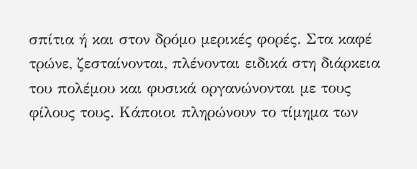σπίτια ή και στον δρόμο μερικές φορές. Στα καφέ τρώνε, ζεσταίνονται, πλένονται ειδικά στη διάρκεια του πολέμου και φυσικά οργανώνονται με τους φίλους τους. Κάποιοι πληρώνουν το τίμημα των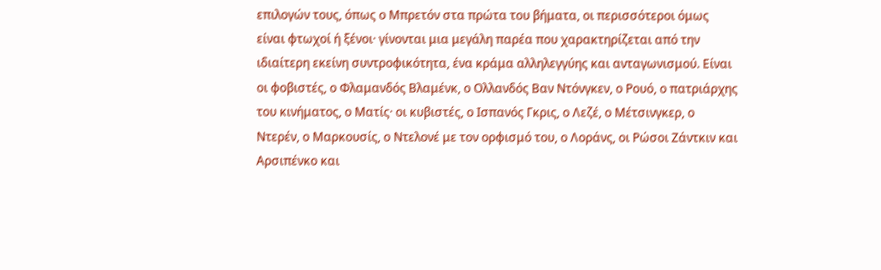επιλογών τους, όπως ο Μπρετόν στα πρώτα του βήματα, οι περισσότεροι όμως είναι φτωχοί ή ξένοι· γίνονται μια μεγάλη παρέα που χαρακτηρίζεται από την ιδιαίτερη εκείνη συντροφικότητα, ένα κράμα αλληλεγγύης και ανταγωνισμού. Είναι οι φοβιστές, ο Φλαμανδός Βλαμένκ, ο Ολλανδός Βαν Ντόνγκεν, ο Ρουό, ο πατριάρχης του κινήματος, ο Ματίς· οι κυβιστές, ο Ισπανός Γκρις, ο Λεζέ, ο Μέτσινγκερ, ο Ντερέν, ο Μαρκουσίς, ο Ντελονέ με τον ορφισμό του, ο Λοράνς, οι Ρώσοι Ζάντκιν και Αρσιπένκο και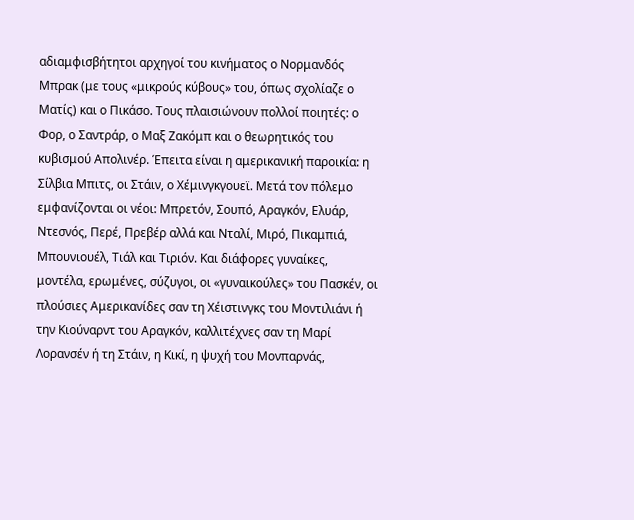αδιαμφισβήτητοι αρχηγοί του κινήματος ο Νορμανδός Μπρακ (με τους «μικρούς κύβους» του, όπως σχολίαζε ο Ματίς) και ο Πικάσο. Τους πλαισιώνουν πολλοί ποιητές: ο Φορ, ο Σαντράρ, ο Μαξ Ζακόμπ και ο θεωρητικός του κυβισμού Απολινέρ. Έπειτα είναι η αμερικανική παροικία: η Σίλβια Μπιτς, οι Στάιν, ο Χέμινγκγουεϊ. Μετά τον πόλεμο εμφανίζονται οι νέοι: Μπρετόν, Σουπό, Αραγκόν, Ελυάρ, Ντεσνός, Περέ, Πρεβέρ αλλά και Νταλί, Μιρό, Πικαμπιά, Μπουνιουέλ, Τιάλ και Τιριόν. Και διάφορες γυναίκες, μοντέλα, ερωμένες, σύζυγοι, οι «γυναικούλες» του Πασκέν, οι πλούσιες Αμερικανίδες σαν τη Χέιστινγκς του Μοντιλιάνι ή την Κιούναρντ του Αραγκόν, καλλιτέχνες σαν τη Μαρί Λορανσέν ή τη Στάιν, η Κικί, η ψυχή του Μονπαρνάς,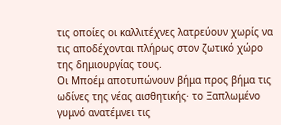τις οποίες οι καλλιτέχνες λατρεύουν χωρίς να τις αποδέχονται πλήρως στον ζωτικό χώρο της δημιουργίας τους.
Οι Μποέμ αποτυπώνουν βήμα προς βήμα τις ωδίνες της νέας αισθητικής· το Ξαπλωμένο γυμνό ανατέμνει τις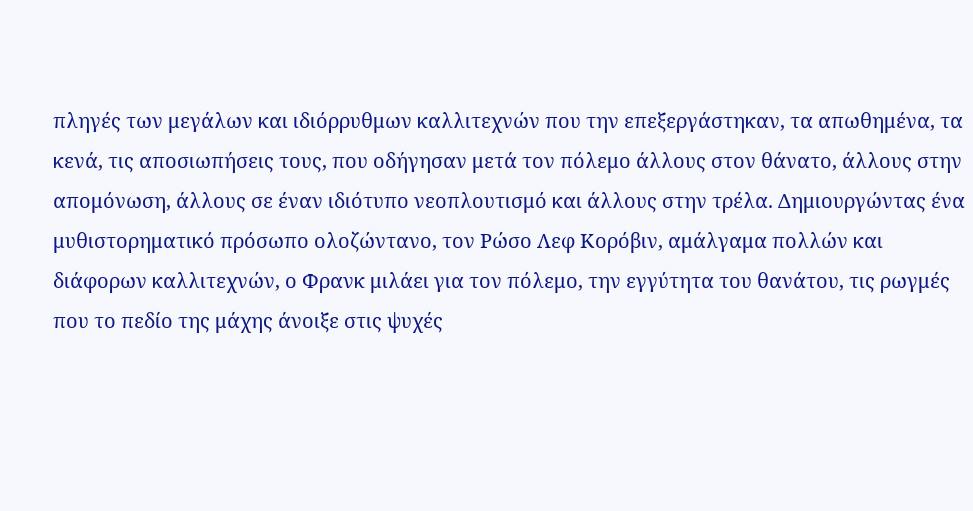πληγές των μεγάλων και ιδιόρρυθμων καλλιτεχνών που την επεξεργάστηκαν, τα απωθημένα, τα κενά, τις αποσιωπήσεις τους, που οδήγησαν μετά τον πόλεμο άλλους στον θάνατο, άλλους στην απομόνωση, άλλους σε έναν ιδιότυπο νεοπλουτισμό και άλλους στην τρέλα. Δημιουργώντας ένα μυθιστορηματικό πρόσωπο ολοζώντανο, τον Ρώσο Λεφ Κορόβιν, αμάλγαμα πολλών και διάφορων καλλιτεχνών, ο Φρανκ μιλάει για τον πόλεμο, την εγγύτητα του θανάτου, τις ρωγμές που το πεδίο της μάχης άνοιξε στις ψυχές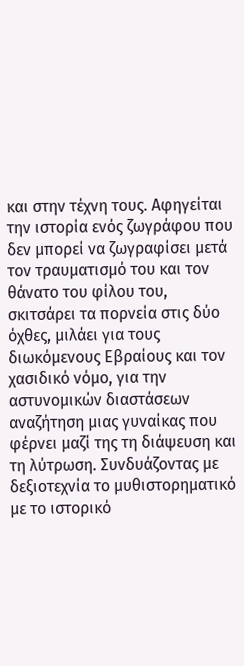και στην τέχνη τους. Αφηγείται την ιστορία ενός ζωγράφου που δεν μπορεί να ζωγραφίσει μετά τον τραυματισμό του και τον θάνατο του φίλου του, σκιτσάρει τα πορνεία στις δύο όχθες, μιλάει για τους διωκόμενους Εβραίους και τον χασιδικό νόμο, για την αστυνομικών διαστάσεων αναζήτηση μιας γυναίκας που φέρνει μαζί της τη διάψευση και τη λύτρωση. Συνδυάζοντας με δεξιοτεχνία το μυθιστορηματικό με το ιστορικό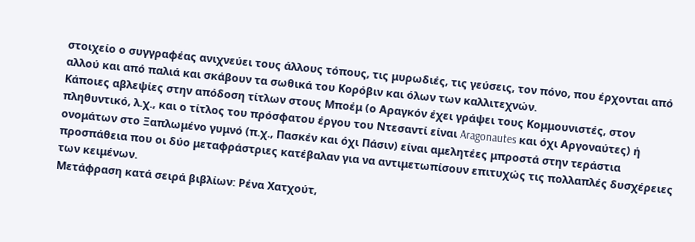στοιχείο ο συγγραφέας ανιχνεύει τους άλλους τόπους, τις μυρωδιές, τις γεύσεις, τον πόνο, που έρχονται από αλλού και από παλιά και σκάβουν τα σωθικά του Κορόβιν και όλων των καλλιτεχνών.
Κάποιες αβλεψίες στην απόδοση τίτλων στους Μποέμ (ο Αραγκόν έχει γράψει τους Κομμουνιστές, στον πληθυντικό, λ.χ., και ο τίτλος του πρόσφατου έργου του Ντεσαντί είναι Aragonautes και όχι Αργοναύτες) ή ονομάτων στο Ξαπλωμένο γυμνό (π.χ., Πασκέν και όχι Πάσιν) είναι αμελητέες μπροστά στην τεράστια προσπάθεια που οι δύο μεταφράστριες κατέβαλαν για να αντιμετωπίσουν επιτυχώς τις πολλαπλές δυσχέρειες των κειμένων.
Μετάφραση κατά σειρά βιβλίων: Ρένα Χατχούτ,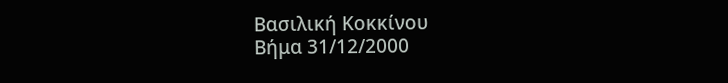Βασιλική Κοκκίνου
Βήμα 31/12/2000